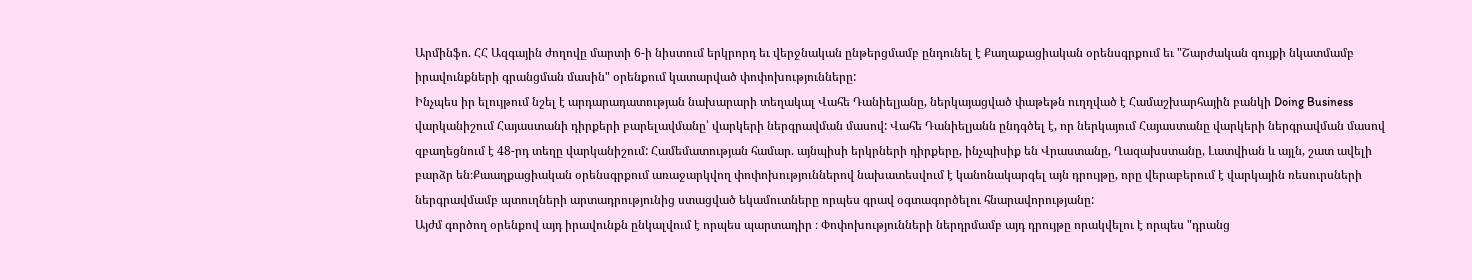Արմինֆո. ՀՀ Ազգային ժողովը մարտի 6-ի նիստում երկրորդ եւ վերջնական ընթերցմամբ ընդունել է Քաղաքացիական օրենսգրքում եւ "Շարժական գույքի նկատմամբ իրավունքների գրանցման մասին" օրենքում կատարված փոփոխությունները:
Ինչպես իր ելույթում նշել է արդարադատության նախարարի տեղակալ Վահե Դանիելյանը, ներկայացված փաթեթն ուղղված է Համաշխարհային բանկի Doing Business վարկանիշում Հայաստանի դիրքերի բարելավմանը՝ վարկերի ներգրավման մասով: Վահե Դանիելյանն ընդգծել է, որ ներկայում Հայաստանը վարկերի ներգրավման մասով զբաղեցնում է 48-րդ տեղը վարկանիշում: Համեմատության համար. այնպիսի երկրների դիրքերը, ինչպիսիք են Վրաստանը, Ղազախստանը, Լատվիան և այլն, շատ ավելի բարձր են։Քաաղքացիական օրենսգրքում առաջարկվող փոփոխություններով նախատեսվում է կանոնակարգել այն դրույթը, որը վերաբերում է վարկային ռեսուրսների ներգրավմամբ պտուղների արտադրությունից ստացված եկամուտները որպես գրավ օգտագործելու հնարավորությանը:
Այժմ գործող օրենքով այդ իրավունքն ընկալվում է որպես պարտադիր ։ Փոփոխությունների ներդրմամբ այդ դրույթը որակվելու է որպես "դրանց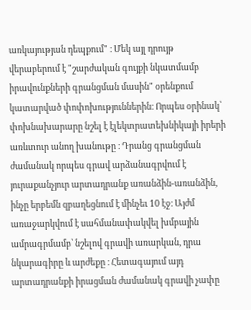առկայության դեպքում" ։ Մեկ այլ դրույթ վերաբերում է "շարժական գույքի նկատմամբ իրավունքների գրանցման մասին" օրենքում կատարված փոփոխություններին։ Որպես օրինակ՝ փոխնախարարը նշել է էլեկտրատեխնիկայի իրերի առևտուր անող խանութը ։ Դրանց գրանցման ժամանակ որպես գրավ արձանագրվում է յուրաքանչյուր արտադրանք առանձին-առանձին, ինչը երբեմն զբաղեցնում է մինչեւ 10 էջ։ Այժմ առաջարկվում է սահմանափակվել խմբային ամրագրմամբ՝ նշելով գրավի առարկան, դրա նկարագիրը և արժեքը ։ Հետագայում այդ արտադրանքի իրացման ժամանակ գրավի չափը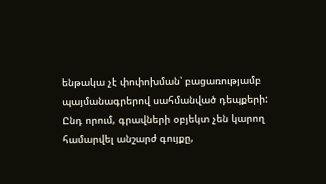ենթակա չէ փոփոխման՝ բացառությամբ պայմանագրերով սահմանված դեպքերի:
Ընդ որում, գրավների օբյեկտ չեն կարող համարվել անշարժ գույքը,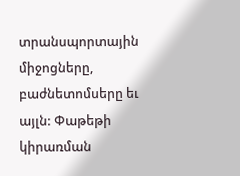տրանսպորտային միջոցները, բաժնետոմսերը եւ այլն: Փաթեթի կիրառման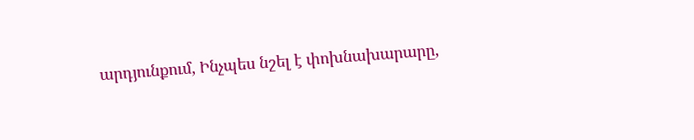արդյունքում, Ինչպես նշել է փոխնախարարը,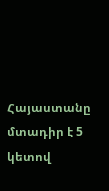Հայաստանը մտադիր է 5 կետով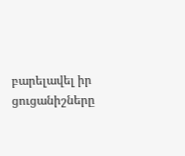բարելավել իր ցուցանիշները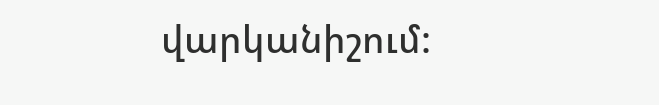վարկանիշում: